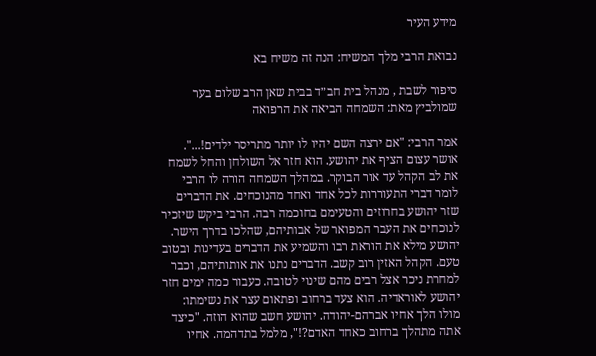מידע העיר

נבואת הרבי מלך המשיח: הנה זה משיח בא

סיפור לשבת , מנהל בית חב״ד בבית שאן הרב שלום בער שמולביץ מאת: השמחה הביאה את הרפואה

אמר הרבי: "אם ירצה השם יהיו לו יותר מתריסר ילדים!...". אושר עצום הציף את יהושע. הוא חזר אל השולחן והחל לשמח את לב הקהל עד אור הבוקר. במהלך השמחה הורה לו הרבי לומר דברי התעוררות לכל אחד ואחד מהנוכחים. את הדברים שזר יהושע בחרוזים והטעימם בחוכמה רבה. הרבי ביקש שיזכיר לנוכחים את העבר המפואר של אבותיהם, שהלכו בדרך הישר. יהושע מילא את הוראת רבו והשמיע את הדברים בעדינות ובטוב טעם. הקהל האזין רוב קשב. הדברים נתנו את אותותיהם, וכבר למחרת ניכר אצל רבים מהם שינוי לטובה. כעבור כמה ימים חזר יהושע לאוראדיה. הוא צעד ברחוב ופתאום עצר את נשימתו: מולו הלך אחיו אברהם-יהודה. יהושע חשב שהוא הוזה. "כיצד אתה מתהלך ברחוב כאחד האדם?!", מלמל בתדהמה. אחיו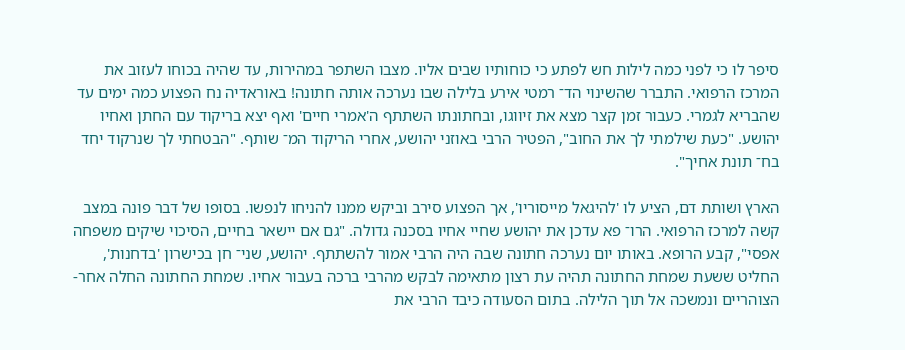סיפר לו כי לפני כמה לילות חש לפתע כי כוחותיו שבים אליו. מצבו השתפר במהירות, עד שהיה בכוחו לעזוב את המרכז הרפואי. התברר שהשינוי הד־ רמטי אירע בלילה שבו נערכה אותה חתונה! באוראדיה נח הפצוע כמה ימים עד שהבריא לגמרי. כעבור זמן קצר מצא את זיווגו, ובחתונתו השתתף ה'אמרי חיים' ואף יצא בריקוד עם החתן ואחיו יהושע. "כעת שילמתי לך את החוב", הפטיר הרבי באוזני יהושע, אחרי הריקוד המ־ שותף. "הבטחתי לך שנרקוד יחד בח־ תונת אחיך".

הארץ ושותת דם, הציע לו 'להיגאל מייסוריו', אך הפצוע סירב וביקש ממנו להניחו לנפשו. בסופו של דבר פונה במצב קשה למרכז הרפואי. הרו־ פא עדכן את יהושע שחיי אחיו בסכנה גדולה. "גם אם יישאר בחיים, הסיכוי שיקים משפחה אפסי", קבע הרופא. באותו יום נערכה חתונה שבה היה הרבי אמור להשתתף. יהושע, שני־ חן בכישרון 'בדחנות', החליט ששעת שמחת החתונה תהיה עת רצון מתאימה לבקש מהרבי ברכה בעבור אחיו. שמחת החתונה החלה אחר-הצוהריים ונמשכה אל תוך הלילה. בתום הסעודה כיבד הרבי את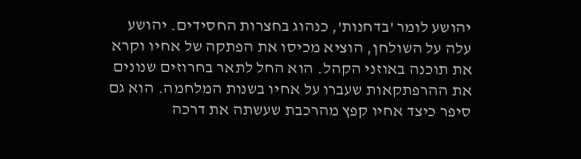יהושע לומר 'בדחנות', כנהוג בחצרות החסידים. יהושע עלה על השולחן, הוציא מכיסו את הפתקה של אחיו וקרא את תוכנה באוזני הקהל. הוא החל לתאר בחרוזים שנונים את ההרפתקאות שעברו על אחיו בשנות המלחמה. הוא גם סיפר כיצד אחיו קפץ מהרכבת שעשתה את דרכה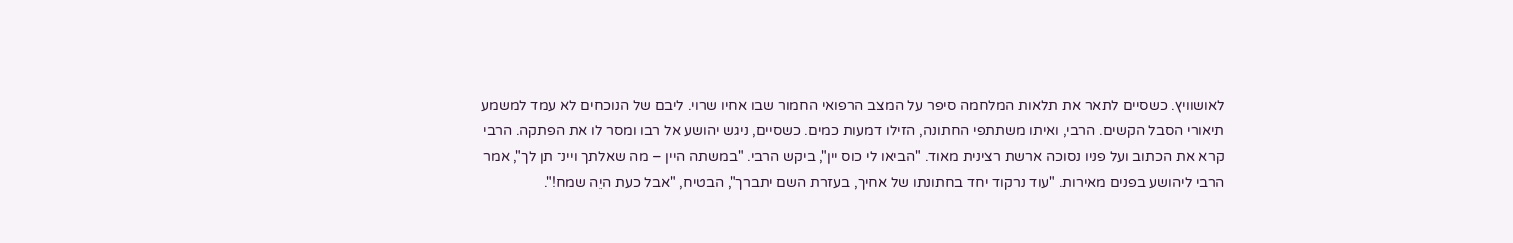לאושוויץ. כשסיים לתאר את תלאות המלחמה סיפר על המצב הרפואי החמור שבו אחיו שרוי. ליבם של הנוכחים לא עמד למשמע תיאורי הסבל הקשים. הרבי, ואיתו משתתפי החתונה, הזילו דמעות כמים. כשסיים, ניגש יהושע אל רבו ומסר לו את הפתקה. הרבי קרא את הכתוב ועל פניו נסוכה ארשת רצינית מאוד. "הביאו לי כוס יין", ביקש הרבי. "במשתה היין – מה שאלתך ויינ־ תן לך", אמר הרבי ליהושע בפנים מאירות. "עוד נרקוד יחד בחתונתו של אחיך, בעזרת השם יתברך", הבטיח, "אבל כעת היֵה שמח!".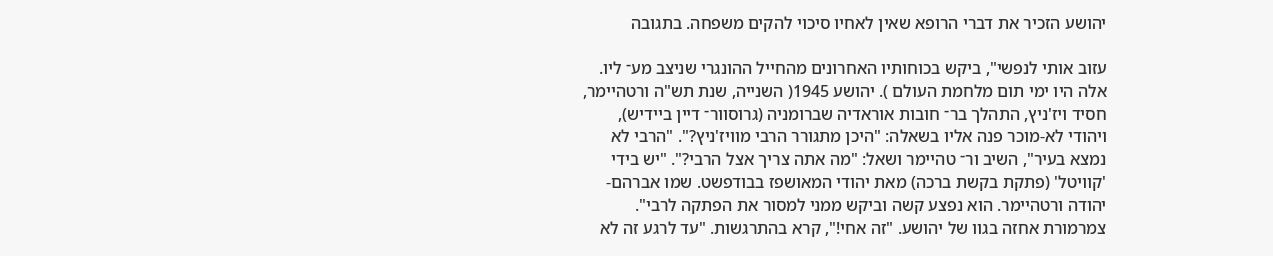יהושע הזכיר את דברי הרופא שאין לאחיו סיכוי להקים משפחה. בתגובה

עזוב אותי לנפשי", ביקש בכוחותיו האחרונים מהחייל ההונגרי שניצב מע־ ליו. אלה היו ימי תום מלחמת העולם ). יהושע 1945( השנייה, שנת תש"ה ורטהיימר, חסיד ויז'ניץ, התהלך בר־ חובות אוראדיה שברומניה (גרוסוור־ דיין ביידיש), ויהודי לא-מוכר פנה אליו בשאלה: "היכן מתגורר הרבי מוויז'ניץ?". "הרבי לא נמצא בעיר", השיב ור־ טהיימר ושאל: "מה אתה צריך אצל הרבי?". "יש בידי 'קוויטל' (פתקת בקשת ברכה) מאת יהודי המאושפז בבודפשט. שמו אברהם-יהודה ורטהיימר. הוא נפצע קשה וביקש ממני למסור את הפתקה לרבי". צמרמורת אחזה בגוו של יהושע. "זה אחי!", קרא בהתרגשות. "עד לרגע זה לא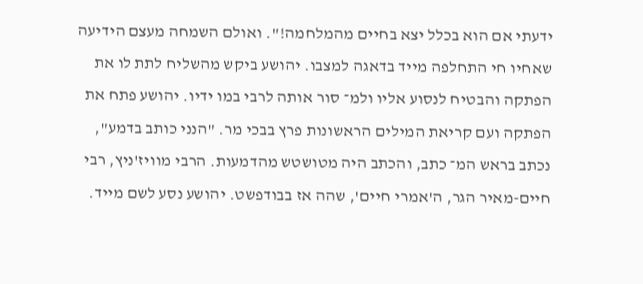ידעתי אם הוא בכלל יצא בחיים מהמלחמה!". ואולם השמחה מעצם הידיעה שאחיו חי התחלפה מייד בדאגה למצבו. יהושע ביקש מהשליח לתת לו את הפתקה והבטיח לנסוע אליו ולמ־ סור אותה לרבי במו ידיו. יהושע פתח את הפתקה ועם קריאת המילים הראשונות פרץ בבכי מר. "הנני כותב בדמע", נכתב בראש המ־ כתב, והכתב היה מטושטש מהדמעות. הרבי מוויז'ניץ, רבי חיים-מאיר הגר, ה'אמרי חיים', שהה אז בבודפשט. יהושע נסע לשם מייד.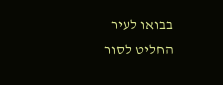בבואו לעיר החליט לסור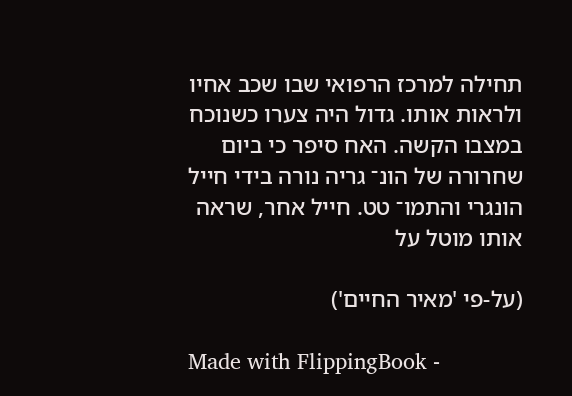תחילה למרכז הרפואי שבו שכב אחיו ולראות אותו. גדול היה צערו כשנוכח במצבו הקשה. האח סיפר כי ביום שחרורה של הונ־ גריה נורה בידי חייל הונגרי והתמו־ טט. חייל אחר, שראה אותו מוטל על

(על-פי 'מאיר החיים')

Made with FlippingBook -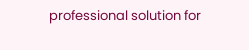professional solution for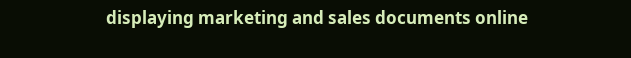displaying marketing and sales documents online